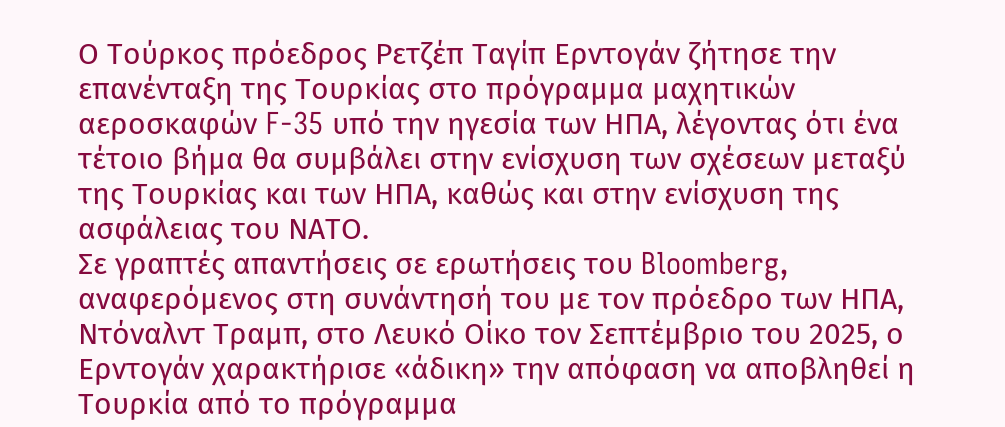Ο Τούρκος πρόεδρος Ρετζέπ Ταγίπ Ερντογάν ζήτησε την επανένταξη της Τουρκίας στο πρόγραμμα μαχητικών αεροσκαφών F-35 υπό την ηγεσία των ΗΠΑ, λέγοντας ότι ένα τέτοιο βήμα θα συμβάλει στην ενίσχυση των σχέσεων μεταξύ της Τουρκίας και των ΗΠΑ, καθώς και στην ενίσχυση της ασφάλειας του ΝΑΤΟ.
Σε γραπτές απαντήσεις σε ερωτήσεις του Bloomberg, αναφερόμενος στη συνάντησή του με τον πρόεδρο των ΗΠΑ, Ντόναλντ Τραμπ, στο Λευκό Οίκο τον Σεπτέμβριο του 2025, ο Ερντογάν χαρακτήρισε «άδικη» την απόφαση να αποβληθεί η Τουρκία από το πρόγραμμα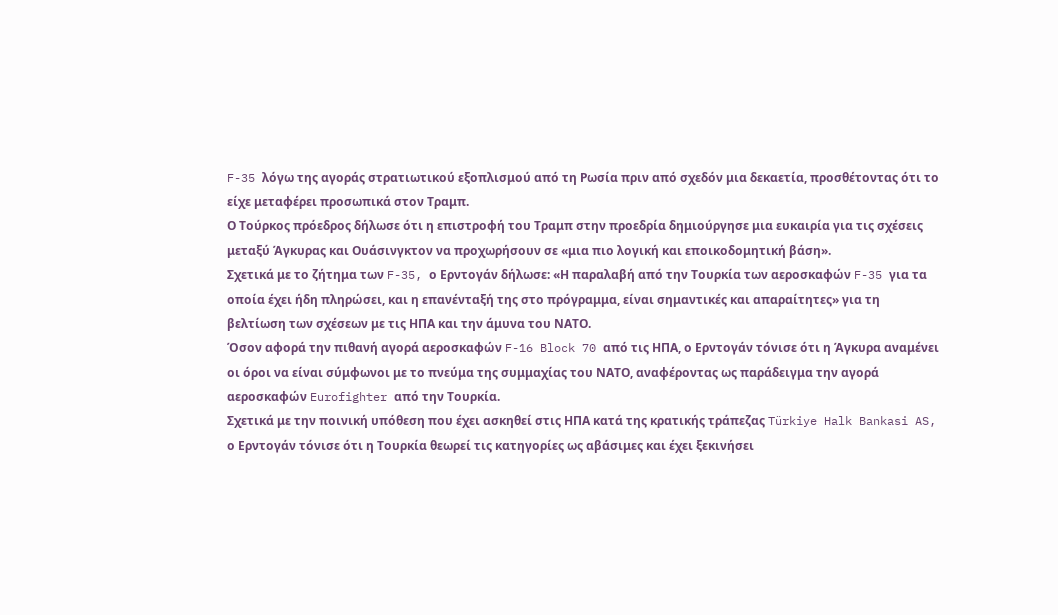F-35 λόγω της αγοράς στρατιωτικού εξοπλισμού από τη Ρωσία πριν από σχεδόν μια δεκαετία, προσθέτοντας ότι το είχε μεταφέρει προσωπικά στον Τραμπ.
Ο Τούρκος πρόεδρος δήλωσε ότι η επιστροφή του Τραμπ στην προεδρία δημιούργησε μια ευκαιρία για τις σχέσεις μεταξύ Άγκυρας και Ουάσινγκτον να προχωρήσουν σε «μια πιο λογική και εποικοδομητική βάση».
Σχετικά με το ζήτημα των F-35, ο Ερντογάν δήλωσε: «Η παραλαβή από την Τουρκία των αεροσκαφών F-35 για τα οποία έχει ήδη πληρώσει, και η επανένταξή της στο πρόγραμμα, είναι σημαντικές και απαραίτητες» για τη βελτίωση των σχέσεων με τις ΗΠΑ και την άμυνα του ΝΑΤΟ.
Όσον αφορά την πιθανή αγορά αεροσκαφών F-16 Block 70 από τις ΗΠΑ, ο Ερντογάν τόνισε ότι η Άγκυρα αναμένει οι όροι να είναι σύμφωνοι με το πνεύμα της συμμαχίας του ΝΑΤΟ, αναφέροντας ως παράδειγμα την αγορά αεροσκαφών Eurofighter από την Τουρκία.
Σχετικά με την ποινική υπόθεση που έχει ασκηθεί στις ΗΠΑ κατά της κρατικής τράπεζας Türkiye Halk Bankasi AS, ο Ερντογάν τόνισε ότι η Τουρκία θεωρεί τις κατηγορίες ως αβάσιμες και έχει ξεκινήσει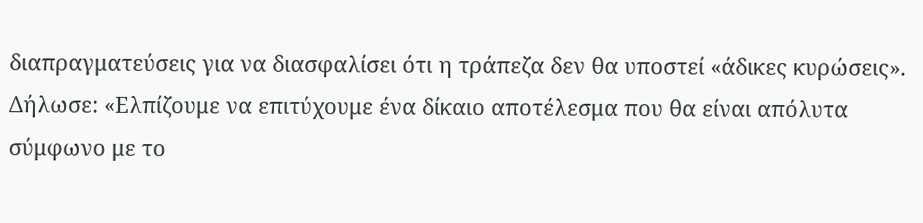διαπραγματεύσεις για να διασφαλίσει ότι η τράπεζα δεν θα υποστεί «άδικες κυρώσεις». Δήλωσε: «Ελπίζουμε να επιτύχουμε ένα δίκαιο αποτέλεσμα που θα είναι απόλυτα σύμφωνο με το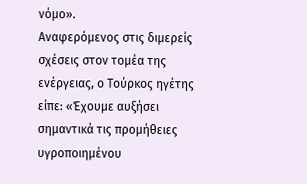νόμο».
Αναφερόμενος στις διμερείς σχέσεις στον τομέα της ενέργειας, ο Τούρκος ηγέτης είπε: «Έχουμε αυξήσει σημαντικά τις προμήθειες υγροποιημένου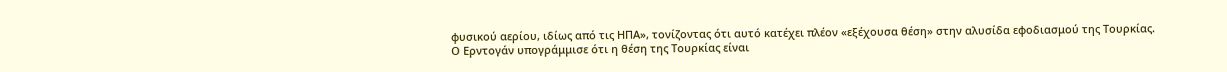φυσικού αερίου, ιδίως από τις ΗΠΑ», τονίζοντας ότι αυτό κατέχει πλέον «εξέχουσα θέση» στην αλυσίδα εφοδιασμού της Τουρκίας.
Ο Ερντογάν υπογράμμισε ότι η θέση της Τουρκίας είναι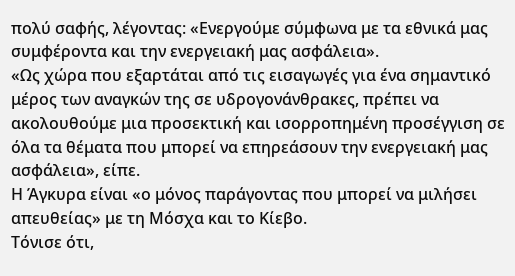πολύ σαφής, λέγοντας: «Ενεργούμε σύμφωνα με τα εθνικά μας συμφέροντα και την ενεργειακή μας ασφάλεια».
«Ως χώρα που εξαρτάται από τις εισαγωγές για ένα σημαντικό μέρος των αναγκών της σε υδρογονάνθρακες, πρέπει να ακολουθούμε μια προσεκτική και ισορροπημένη προσέγγιση σε όλα τα θέματα που μπορεί να επηρεάσουν την ενεργειακή μας ασφάλεια», είπε.
Η Άγκυρα είναι «ο μόνος παράγοντας που μπορεί να μιλήσει απευθείας» με τη Μόσχα και το Κίεβο.
Τόνισε ότι,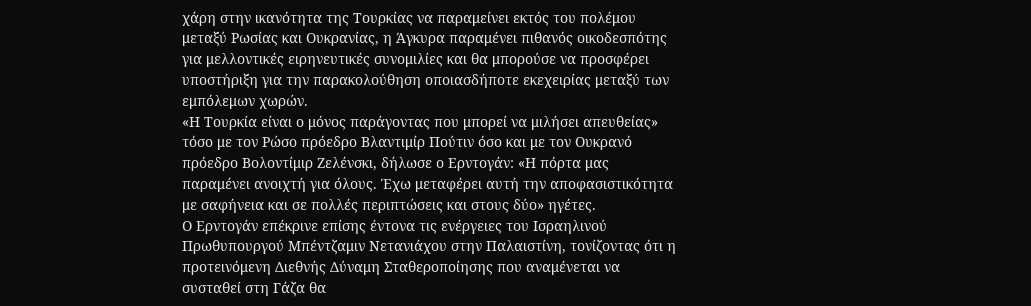χάρη στην ικανότητα της Τουρκίας να παραμείνει εκτός του πολέμου μεταξύ Ρωσίας και Ουκρανίας, η Άγκυρα παραμένει πιθανός οικοδεσπότης για μελλοντικές ειρηνευτικές συνομιλίες και θα μπορούσε να προσφέρει υποστήριξη για την παρακολούθηση οποιασδήποτε εκεχειρίας μεταξύ των εμπόλεμων χωρών.
«Η Τουρκία είναι ο μόνος παράγοντας που μπορεί να μιλήσει απευθείας» τόσο με τον Ρώσο πρόεδρο Βλαντιμίρ Πούτιν όσο και με τον Ουκρανό πρόεδρο Βολοντίμιρ Ζελένσκι, δήλωσε ο Ερντογάν: «Η πόρτα μας παραμένει ανοιχτή για όλους. Έχω μεταφέρει αυτή την αποφασιστικότητα με σαφήνεια και σε πολλές περιπτώσεις και στους δύο» ηγέτες.
Ο Ερντογάν επέκρινε επίσης έντονα τις ενέργειες του Ισραηλινού Πρωθυπουργού Μπέντζαμιν Νετανιάχου στην Παλαιστίνη, τονίζοντας ότι η προτεινόμενη Διεθνής Δύναμη Σταθεροποίησης που αναμένεται να συσταθεί στη Γάζα θα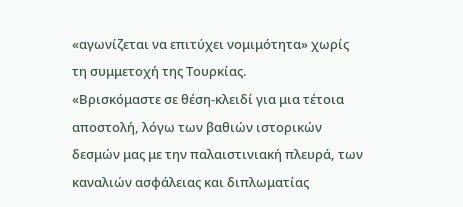«αγωνίζεται να επιτύχει νομιμότητα» χωρίς τη συμμετοχή της Τουρκίας.
«Βρισκόμαστε σε θέση-κλειδί για μια τέτοια αποστολή, λόγω των βαθιών ιστορικών δεσμών μας με την παλαιστινιακή πλευρά, των καναλιών ασφάλειας και διπλωματίας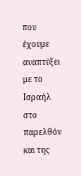που έχουμε αναπτύξει με το Ισραήλ στο παρελθόν και της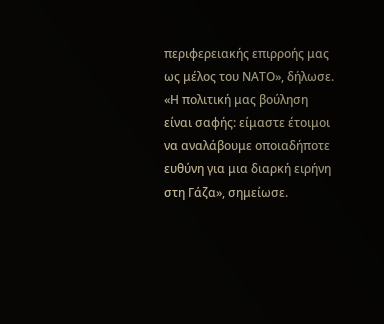περιφερειακής επιρροής μας ως μέλος του ΝΑΤΟ», δήλωσε.
«Η πολιτική μας βούληση είναι σαφής: είμαστε έτοιμοι να αναλάβουμε οποιαδήποτε ευθύνη για μια διαρκή ειρήνη στη Γάζα», σημείωσε.